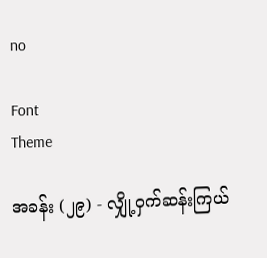no

Font
Theme

အခန်း (၂၉) - လျှို့ဝှက်ဆန်းကြယ်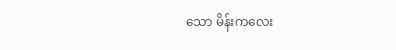သော မိန်းကလေး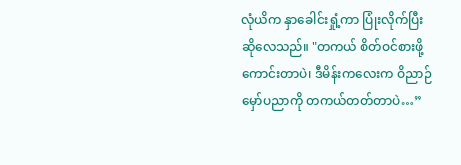လုံယိက နှာခေါင်းရှုံ့ကာ ပြုံးလိုက်ပြီး ဆိုလေသည်။ "တကယ် စိတ်ဝင်စားဖို့ကောင်းတာပဲ၊ ဒီမိန်းကလေးက ဝိညာဉ်မှော်ပညာကို တကယ်တတ်တာပဲ…”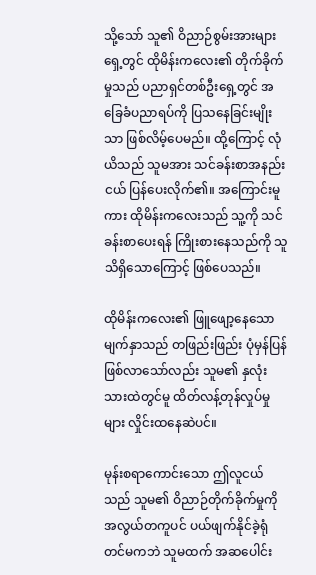သို့သော် သူ၏ ဝိညာဉ်စွမ်းအားများရှေ့တွင် ထိုမိန်းကလေး၏ တိုက်ခိုက်မှုသည် ပညာရှင်တစ်ဦးရှေ့တွင် အခြေခံပညာရပ်ကို ပြသနေခြင်းမျိုးသာ ဖြစ်လိမ့်ပေမည်။ ထို့ကြောင့် လုံယိသည် သူမအား သင်ခန်းစာအနည်းငယ် ပြန်ပေးလိုက်၏။ အကြောင်းမူကား ထိုမိန်းကလေးသည် သူ့ကို သင်ခန်းစာပေးရန် ကြိုးစားနေသည်ကို သူသိရှိသောကြောင့် ဖြစ်ပေသည်။

ထိုမိန်းကလေး၏ ဖြူဖျော့နေသော မျက်နှာသည် တဖြည်းဖြည်း ပုံမှန်ပြန်ဖြစ်လာသော်လည်း သူမ၏ နှလုံးသားထဲတွင်မူ ထိတ်လန့်တုန်လှုပ်မှုများ လှိုင်းထနေဆဲပင်။

မုန်းစရာကောင်းသော ဤလူငယ်သည် သူမ၏ ဝိညာဉ်တိုက်ခိုက်မှုကို အလွယ်တကူပင် ပယ်ဖျက်နိုင်ခဲ့ရုံတင်မကဘဲ သူမထက် အဆပေါင်း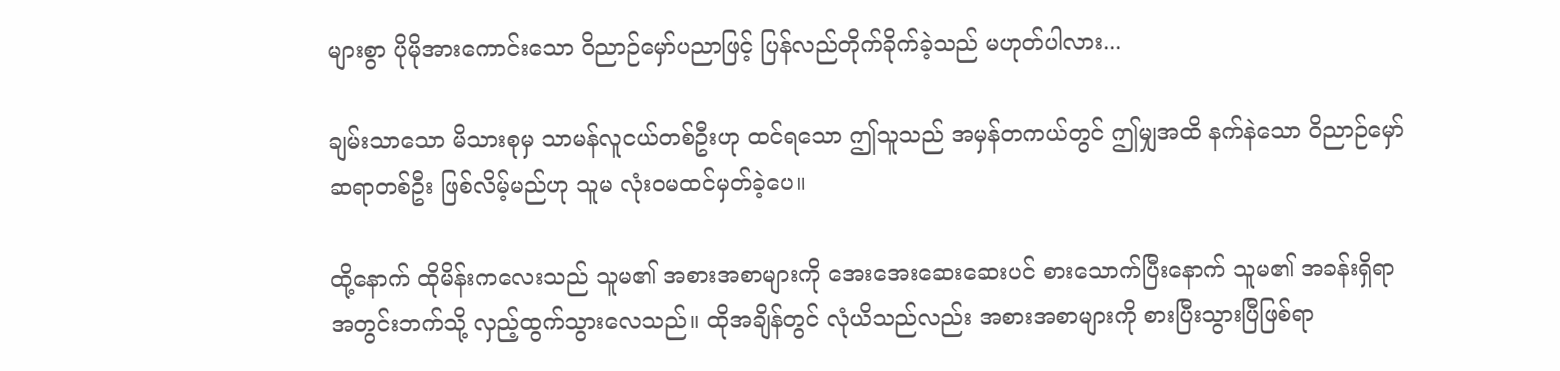များစွာ ပိုမိုအားကောင်းသော ဝိညာဉ်မှော်ပညာဖြင့် ပြန်လည်တိုက်ခိုက်ခဲ့သည် မဟုတ်ပါလား...

ချမ်းသာသော မိသားစုမှ သာမန်လူငယ်တစ်ဦးဟု ထင်ရသော ဤသူသည် အမှန်တကယ်တွင် ဤမျှအထိ နက်နဲသော ဝိညာဉ်မှော်ဆရာတစ်ဦး ဖြစ်လိမ့်မည်ဟု သူမ လုံးဝမထင်မှတ်ခဲ့ပေ။

ထို့နောက် ထိုမိန်းကလေးသည် သူမ၏ အစားအစာများကို အေးအေးဆေးဆေးပင် စားသောက်ပြီးနောက် သူမ၏ အခန်းရှိရာအတွင်းဘက်သို့ လှည့်ထွက်သွားလေသည်။ ထိုအချိန်တွင် လုံယိသည်လည်း အစားအစာများကို စားပြီးသွားပြီဖြစ်ရာ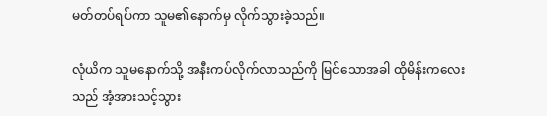မတ်တပ်ရပ်ကာ သူမ၏နောက်မှ လိုက်သွားခဲ့သည်။

လုံယိက သူမနောက်သို့ အနီးကပ်လိုက်လာသည်ကို မြင်သောအခါ ထိုမိန်းကလေးသည် အံ့အားသင့်သွား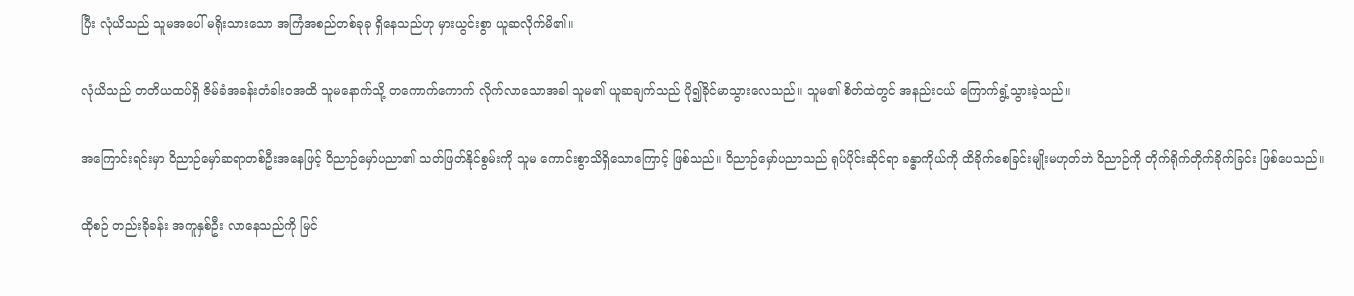ပြီး လုံယိသည် သူမအပေါ် မရိုးသားသော အကြံအစည်တစ်ခုခု ရှိနေသည်ဟု မှားယွင်းစွာ ယူဆလိုက်မိ၏။

လုံယိသည် တတိယထပ်ရှိ ဇိမ်ခံအခန်းတံခါးဝအထိ သူမနောက်သို့ တကောက်ကောက် လိုက်လာသောအခါ သူမ၏ ယူဆချက်သည် ပို၍ခိုင်မာသွားလေသည်။ သူမ၏ စိတ်ထဲတွင် အနည်းငယ် ကြောက်ရွံ့သွားခဲ့သည်။

အကြောင်းရင်းမှာ ဝိညာဉ်မှော်ဆရာတစ်ဦးအနေဖြင့် ဝိညာဉ်မှော်ပညာ၏ သတ်ဖြတ်နိုင်စွမ်းကို သူမ ကောင်းစွာသိရှိသောကြောင့် ဖြစ်သည်။ ဝိညာဉ်မှော်ပညာသည် ရုပ်ပိုင်းဆိုင်ရာ ခန္ဓာကိုယ်ကို ထိခိုက်စေခြင်းမျိုးမဟုတ်ဘဲ ဝိညာဉ်ကို တိုက်ရိုက်တိုက်ခိုက်ခြင်း ဖြစ်ပေသည်။

ထိုစဉ် တည်းခိုခန်း အကူနှစ်ဦး လာနေသည်ကို မြင်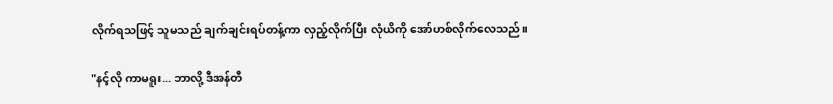လိုက်ရသဖြင့် သူမသည် ချက်ချင်းရပ်တန့်ကာ လှည့်လိုက်ပြီး လုံယိကို အော်ဟစ်လိုက်လေသည်။

"နင့်လို ကာမရူး... ဘာလို့ ဒီအန်တီ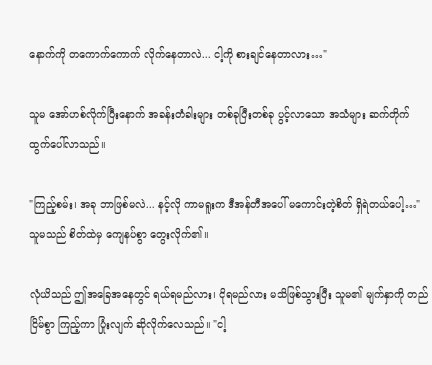နောက်ကို တကောက်ကောက် လိုက်နေတာလဲ... ငါ့ကို စားချင်နေတာလား…"

သူမ အော်ဟစ်လိုက်ပြီးနောက် အခန်းတံခါးများ တစ်ခုပြီးတစ်ခု ပွင့်လာသော အသံများ ဆက်တိုက်ထွက်ပေါ်လာသည်။

"ကြည့်စမ်း၊ အခု ဘာဖြစ်မလဲ... နင့်လို ကာမရူးက ဒီအန်တီအပေါ် မကောင်းတဲ့စိတ် ရှိရဲတယ်ပေါ့…" သူမသည် စိတ်ထဲမှ ကျေနပ်စွာ တွေးလိုက်၏။

လုံယိသည် ဤအခြေအနေတွင် ရယ်ရမည်လား၊ ငိုရမည်လား မသိဖြစ်သွားပြီး သူမ၏ မျက်နှာကို တည်ငြိမ်စွာ ကြည့်ကာ ပြုံးလျက် ဆိုလိုက်လေသည်။ "ငါ့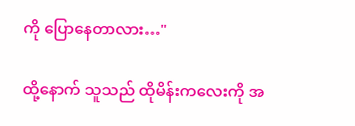ကို ပြောနေတာလား…"

ထို့နောက် သူသည် ထိုမိန်းကလေးကို အ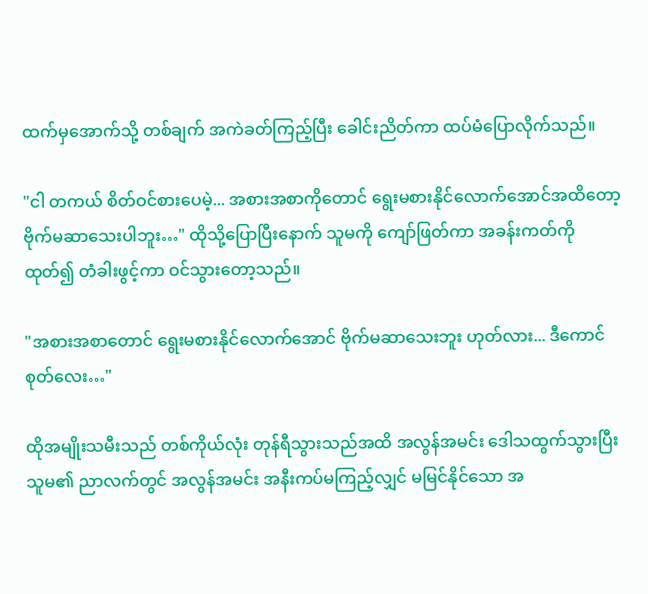ထက်မှအောက်သို့ တစ်ချက် အကဲခတ်ကြည့်ပြီး ခေါင်းညိတ်ကာ ထပ်မံပြောလိုက်သည်။

"ငါ တကယ် စိတ်ဝင်စားပေမဲ့... အစားအစာကိုတောင် ရွေးမစားနိုင်လောက်အောင်အထိတော့ ဗိုက်မဆာသေးပါဘူး…" ထိုသို့ပြောပြီးနောက် သူမကို ကျော်ဖြတ်ကာ အခန်းကတ်ကို ထုတ်၍ တံခါးဖွင့်ကာ ဝင်သွားတော့သည်။

"အစားအစာတောင် ရွေးမစားနိုင်လောက်အောင် ဗိုက်မဆာသေးဘူး ဟုတ်လား... ဒီကောင်စုတ်လေး…"

ထိုအမျိုးသမီးသည် တစ်ကိုယ်လုံး တုန်ရီသွားသည်အထိ အလွန်အမင်း ဒေါသထွက်သွားပြီး သူမ၏ ညာလက်တွင် အလွန်အမင်း အနီးကပ်မကြည့်လျှင် မမြင်နိုင်သော အ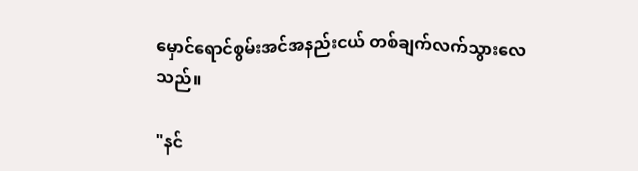မှောင်ရောင်စွမ်းအင်အနည်းငယ် တစ်ချက်လက်သွားလေသည်။

"နင်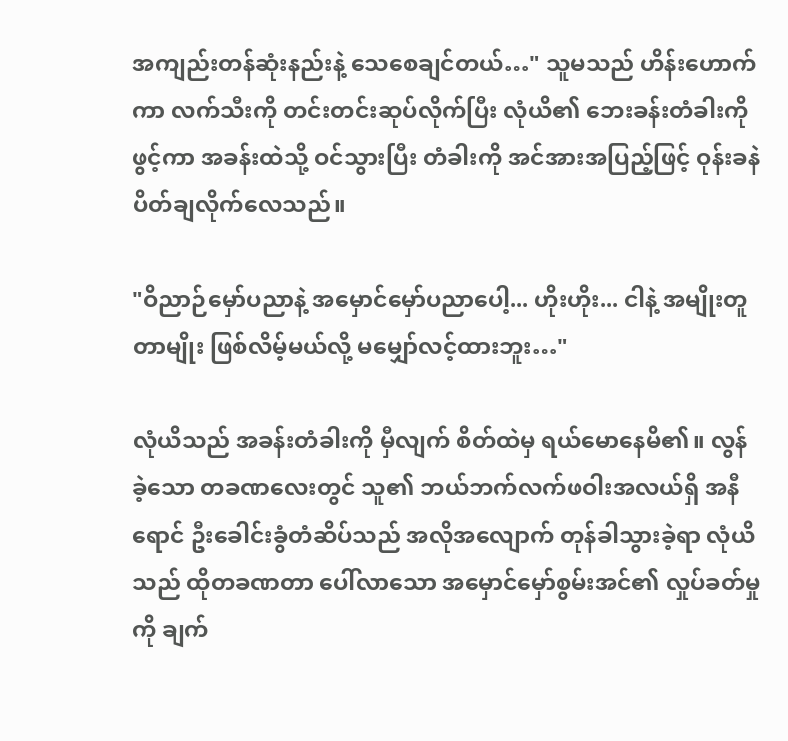အကျည်းတန်ဆုံးနည်းနဲ့ သေစေချင်တယ်…" သူမသည် ဟိန်းဟောက်ကာ လက်သီးကို တင်းတင်းဆုပ်လိုက်ပြီး လုံယိ၏ ဘေးခန်းတံခါးကို ဖွင့်ကာ အခန်းထဲသို့ ဝင်သွားပြီး တံခါးကို အင်အားအပြည့်ဖြင့် ဝုန်းခနဲ ပိတ်ချလိုက်လေသည်။

"ဝိညာဉ်မှော်ပညာနဲ့ အမှောင်မှော်ပညာပေါ့... ဟိုးဟိုး... ငါနဲ့ အမျိုးတူတာမျိုး ဖြစ်လိမ့်မယ်လို့ မမျှော်လင့်ထားဘူး…"

လုံယိသည် အခန်းတံခါးကို မှီလျက် စိတ်ထဲမှ ရယ်မောနေမိ၏။ လွန်ခဲ့သော တခဏလေးတွင် သူ၏ ဘယ်ဘက်လက်ဖဝါးအလယ်ရှိ အနီရောင် ဦးခေါင်းခွံတံဆိပ်သည် အလိုအလျောက် တုန်ခါသွားခဲ့ရာ လုံယိသည် ထိုတခဏတာ ပေါ်လာသော အမှောင်မှော်စွမ်းအင်၏ လှုပ်ခတ်မှုကို ချက်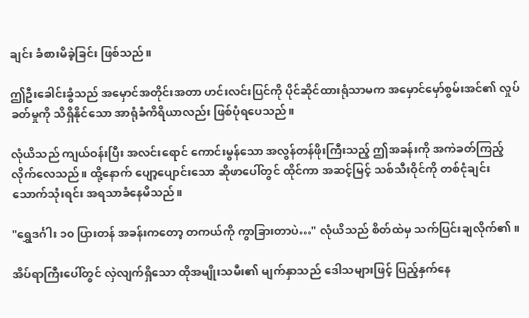ချင်း ခံစားမိခဲ့ခြင်း ဖြစ်သည်။

ဤဦးခေါင်းခွံသည် အမှောင်အတိုင်းအတာ ဟင်းလင်းပြင်ကို ပိုင်ဆိုင်ထားရုံသာမက အမှောင်မှော်စွမ်းအင်၏ လှုပ်ခတ်မှုကို သိရှိနိုင်သော အာရုံခံကိရိယာလည်း ဖြစ်ပုံရပေသည်။

လုံယိသည် ကျယ်ဝန်းပြီး အလင်းရောင် ကောင်းမွန်သော အလွန်တန်ဖိုးကြီးသည့် ဤအခန်းကို အကဲခတ်ကြည့်လိုက်လေသည်။ ထို့နောက် ပျော့ပျောင်းသော ဆိုဖာပေါ်တွင် ထိုင်ကာ အဆင့်မြင့် သစ်သီးဝိုင်ကို တစ်ငုံချင်း သောက်သုံးရင်း အရသာခံနေမိသည်။

"ရွှေဒင်္ဂါး ၁၀ ပြားတန် အခန်းကတော့ တကယ်ကို ကွာခြားတာပဲ…" လုံယိသည် စိတ်ထဲမှ သက်ပြင်းချလိုက်၏။

အိပ်ရာကြီးပေါ်တွင် လှဲလျက်ရှိသော ထိုအမျိုးသမီး၏ မျက်နှာသည် ဒေါသများဖြင့် ပြည့်နှက်နေ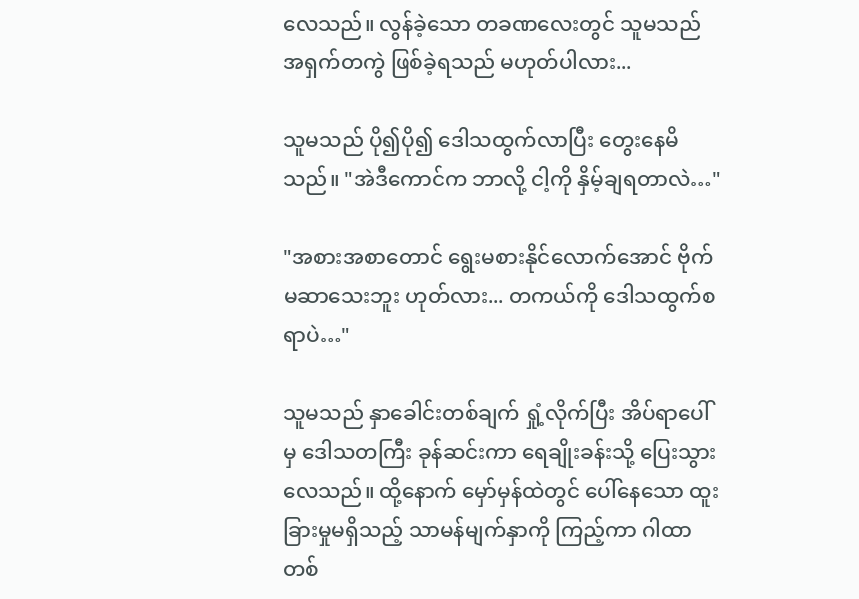လေသည်။ လွန်ခဲ့သော တခဏလေးတွင် သူမသည် အရှက်တကွဲ ဖြစ်ခဲ့ရသည် မဟုတ်ပါလား...

သူမသည် ပို၍ပို၍ ဒေါသထွက်လာပြီး တွေးနေမိသည်။ "အဲဒီကောင်က ဘာလို့ ငါ့ကို နှိမ့်ချရတာလဲ…"

"အစားအစာတောင် ရွေးမစားနိုင်လောက်အောင် ဗိုက်မဆာသေးဘူး ဟုတ်လား... တကယ်ကို ဒေါသထွက်စရာပဲ…"

သူမသည် နှာခေါင်းတစ်ချက် ရှုံ့လိုက်ပြီး အိပ်ရာပေါ်မှ ဒေါသတကြီး ခုန်ဆင်းကာ ရေချိုးခန်းသို့ ပြေးသွားလေသည်။ ထို့နောက် မှော်မှန်ထဲတွင် ပေါ်နေသော ထူးခြားမှုမရှိသည့် သာမန်မျက်နှာကို ကြည့်ကာ ဂါထာတစ်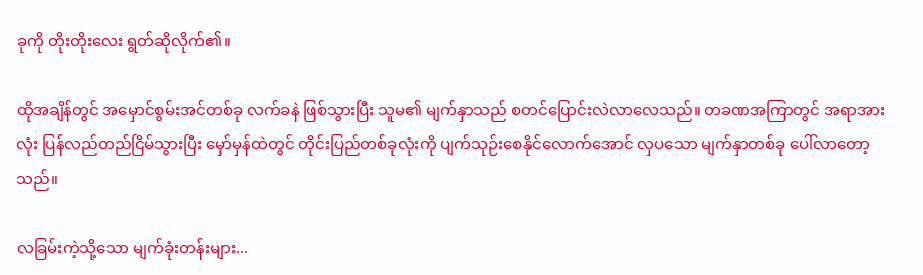ခုကို တိုးတိုးလေး ရွတ်ဆိုလိုက်၏။

ထိုအချိန်တွင် အမှောင်စွမ်းအင်တစ်ခု လက်ခနဲ ဖြစ်သွားပြီး သူမ၏ မျက်နှာသည် စတင်ပြောင်းလဲလာလေသည်။ တခဏအကြာတွင် အရာအားလုံး ပြန်လည်တည်ငြိမ်သွားပြီး မှော်မှန်ထဲတွင် တိုင်းပြည်တစ်ခုလုံးကို ပျက်သုဉ်းစေနိုင်လောက်အောင် လှပသော မျက်နှာတစ်ခု ပေါ်လာတော့သည်။

လခြမ်းကဲ့သို့သော မျက်ခုံးတန်းများ...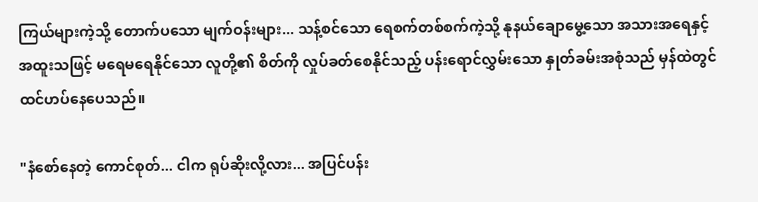ကြယ်များကဲ့သို့ တောက်ပသော မျက်ဝန်းများ... သန့်စင်သော ရေစက်တစ်စက်ကဲ့သို့ နုနယ်ချောမွေ့သော အသားအရေနှင့် အထူးသဖြင့် မရေမရေနိုင်သော လူတို့၏ စိတ်ကို လှုပ်ခတ်စေနိုင်သည့် ပန်းရောင်လွှမ်းသော နှုတ်ခမ်းအစုံသည် မှန်ထဲတွင် ထင်ဟပ်နေပေသည်။

"နံစော်နေတဲ့ ကောင်စုတ်... ငါက ရုပ်ဆိုးလို့လား... အပြင်ပန်း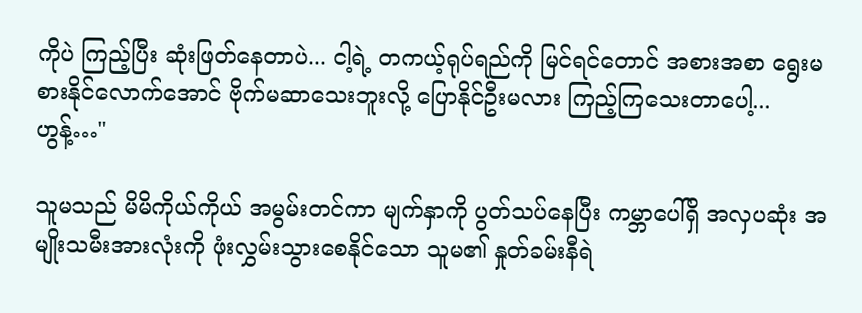ကိုပဲ ကြည့်ပြီး ဆုံးဖြတ်နေတာပဲ... ငါ့ရဲ့ တကယ့်ရုပ်ရည်ကို မြင်ရင်တောင် အစားအစာ ရွေးမစားနိုင်လောက်အောင် ဗိုက်မဆာသေးဘူးလို့ ပြောနိုင်ဦးမလား ကြည့်ကြသေးတာပေါ့... ဟွန့်…"

သူမသည် မိမိကိုယ်ကိုယ် အမွမ်းတင်ကာ မျက်နှာကို ပွတ်သပ်နေပြီး ကမ္ဘာပေါ်ရှိ အလှပဆုံး အမျိုးသမီးအားလုံးကို ဖုံးလွှမ်းသွားစေနိုင်သော သူမ၏ နှုတ်ခမ်းနီရဲ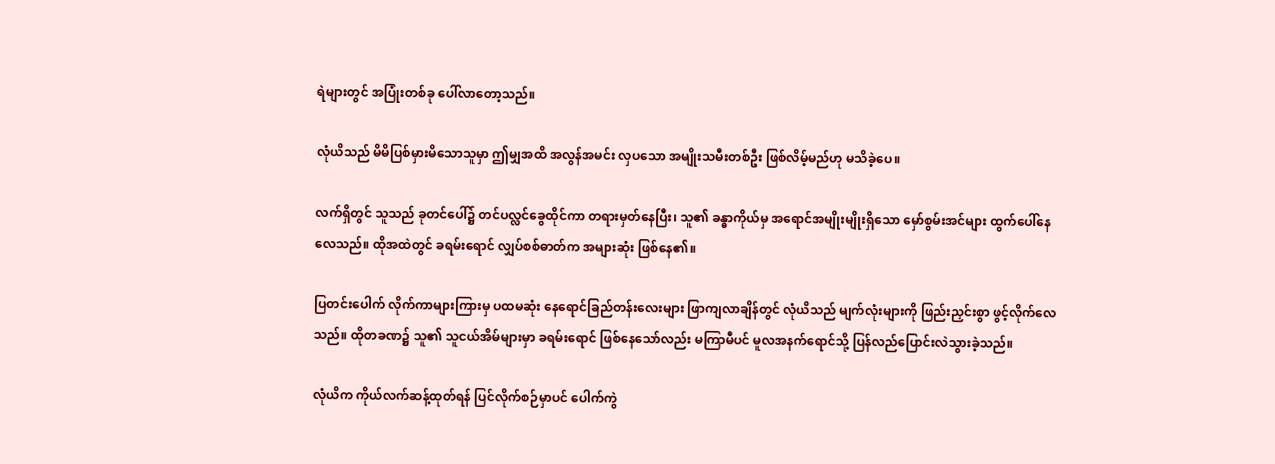ရဲများတွင် အပြုံးတစ်ခု ပေါ်လာတော့သည်။

လုံယိသည် မိမိပြစ်မှားမိသောသူမှာ ဤမျှအထိ အလွန်အမင်း လှပသော အမျိုးသမီးတစ်ဦး ဖြစ်လိမ့်မည်ဟု မသိခဲ့ပေ။

လက်ရှိတွင် သူသည် ခုတင်ပေါ်၌ တင်ပလ္လင်ခွေထိုင်ကာ တရားမှတ်နေပြီး၊ သူ၏ ခန္ဓာကိုယ်မှ အရောင်အမျိုးမျိုးရှိသော မှော်စွမ်းအင်များ ထွက်ပေါ်နေလေသည်။ ထိုအထဲတွင် ခရမ်းရောင် လျှပ်စစ်ဓာတ်က အများဆုံး ဖြစ်နေ၏။

ပြတင်းပေါက် လိုက်ကာများကြားမှ ပထမဆုံး နေရောင်ခြည်တန်းလေးများ ဖြာကျလာချိန်တွင် လုံယိသည် မျက်လုံးများကို ဖြည်းညှင်းစွာ ဖွင့်လိုက်လေသည်။ ထိုတခဏ၌ သူ၏ သူငယ်အိမ်များမှာ ခရမ်းရောင် ဖြစ်နေသော်လည်း မကြာမီပင် မူလအနက်ရောင်သို့ ပြန်လည်ပြောင်းလဲသွားခဲ့သည်။

လုံယိက ကိုယ်လက်ဆန့်ထုတ်ရန် ပြင်လိုက်စဉ်မှာပင် ပေါက်ကွဲ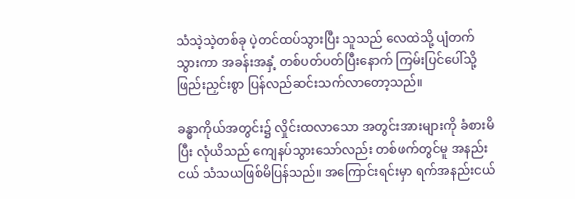သံသဲ့သဲ့တစ်ခု ပဲ့တင်ထပ်သွားပြီး သူသည် လေထဲသို့ ပျံတက်သွားကာ အခန်းအနှံ့ တစ်ပတ်ပတ်ပြီးနောက် ကြမ်းပြင်ပေါ်သို့ ဖြည်းညှင်းစွာ ပြန်လည်ဆင်းသက်လာတော့သည်။

ခန္ဓာကိုယ်အတွင်း၌ လှိုင်းထလာသော အတွင်းအားများကို ခံစားမိပြီး လုံယိသည် ကျေနပ်သွားသော်လည်း တစ်ဖက်တွင်မူ အနည်းငယ် သံသယဖြစ်မိပြန်သည်။ အကြောင်းရင်းမှာ ရက်အနည်းငယ်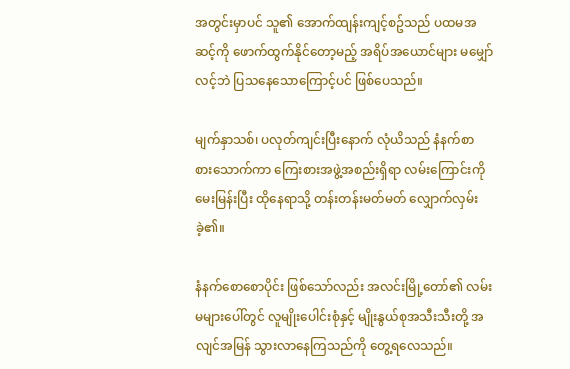အတွင်းမှာပင် သူ၏ အောက်ထျန်းကျင့်စဥ်သည် ပထမအဆင့်ကို ဖောက်ထွက်နိုင်တော့မည့် အရိပ်အယောင်များ မမျှော်လင့်ဘဲ ပြသနေသောကြောင့်ပင် ဖြစ်ပေသည်။

မျက်နှာသစ်၊ ပလုတ်ကျင်းပြီးနောက် လုံယိသည် နံနက်စာ စားသောက်ကာ ကြေးစားအဖွဲ့အစည်းရှိရာ လမ်းကြောင်းကို မေးမြန်းပြီး ထိုနေရာသို့ တန်းတန်းမတ်မတ် လျှောက်လှမ်းခဲ့၏။

နံနက်စောစောပိုင်း ဖြစ်သော်လည်း အလင်းမြို့တော်၏ လမ်းမများပေါ်တွင် လူမျိုးပေါင်းစုံနှင့် မျိုးနွယ်စုအသီးသီးတို့ အလျင်အမြန် သွားလာနေကြသည်ကို တွေ့ရလေသည်။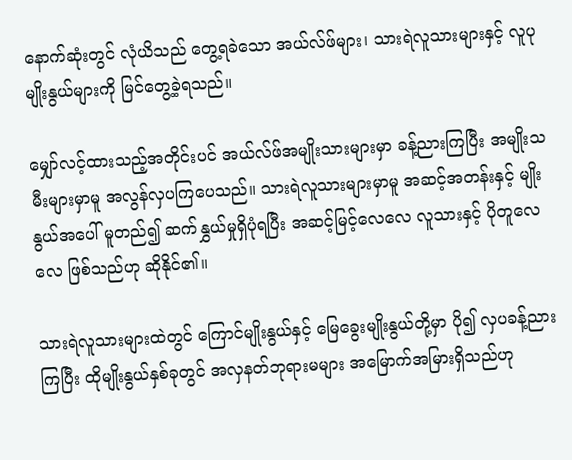နောက်ဆုံးတွင် လုံယိသည် တွေ့ရခဲသော အယ်လ်ဖ်များ၊ သားရဲလူသားများနှင့် လူပုမျိုးနွယ်များကို မြင်တွေ့ခဲ့ရသည်။

မျှော်လင့်ထားသည့်အတိုင်းပင် အယ်လ်ဖ်အမျိုးသားများမှာ ခန့်ညားကြပြီး အမျိုးသမီးများမှာမူ အလွန်လှပကြပေသည်။ သားရဲလူသားများမှာမူ အဆင့်အတန်းနှင့် မျိုးနွယ်အပေါ် မူတည်၍ ဆက်နွှယ်မှုရှိပုံရပြီး အဆင့်မြင့်လေလေ လူသားနှင့် ပိုတူလေလေ ဖြစ်သည်ဟု ဆိုနိုင်၏။

သားရဲလူသားများထဲတွင် ကြောင်မျိုးနွယ်နှင့် မြေခွေးမျိုးနွယ်တို့မှာ ပို၍ လှပခန့်ညားကြပြီး ထိုမျိုးနွယ်နှစ်ခုတွင် အလှနတ်ဘုရားမများ အမြောက်အမြားရှိသည်ဟု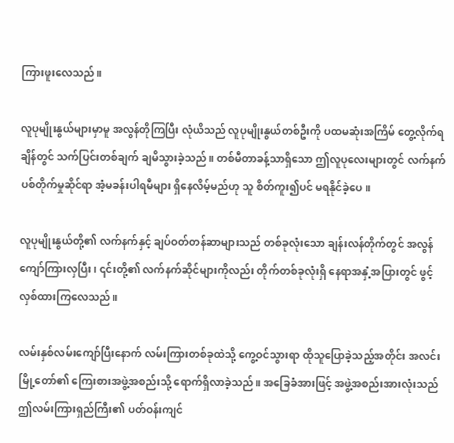ကြားဖူးလေသည်။

လူပုမျိုးနွယ်များမှာမူ အလွန်တိုကြပြီး လုံယိသည် လူပုမျိုးနွယ်တစ်ဦးကို ပထမဆုံးအကြိမ် တွေ့လိုက်ရချိန်တွင် သက်ပြင်းတစ်ချက် ချမိသွားခဲ့သည်။ တစ်မီတာခန့်သာရှိသော ဤလူပုလေးများတွင် လက်နက်ပစ်တိုက်မှုဆိုင်ရာ အံ့မခန်းပါရမီများ ရှိနေလိမ့်မည်ဟု သူ စိတ်ကူး၍ပင် မရနိုင်ခဲ့ပေ။

လူပုမျိုးနွယ်တို့၏ လက်နက်နှင့် ချပ်ဝတ်တန်ဆာများသည် တစ်ခုလုံးသော ချန်းလန်တိုက်တွင် အလွန်ကျော်ကြားလှပြီး၊ ၎င်းတို့၏ လက်နက်ဆိုင်များကိုလည်း တိုက်တစ်ခုလုံးရှိ နေရာအနှံ့အပြားတွင် ဖွင့်လှစ်ထားကြလေသည်။

လမ်းနှစ်လမ်းကျော်ပြီးနောက် လမ်းကြားတစ်ခုထဲသို့ ကွေ့ဝင်သွားရာ ထိုသူပြောခဲ့သည့်အတိုင်း အလင်းမြို့တော်၏ ကြေးစားအဖွဲ့အစည်းသို့ ရောက်ရှိလာခဲ့သည်။ အခြေခံအားဖြင့် အဖွဲ့အစည်းအားလုံးသည် ဤလမ်းကြားရှည်ကြီး၏ ပတ်ဝန်းကျင်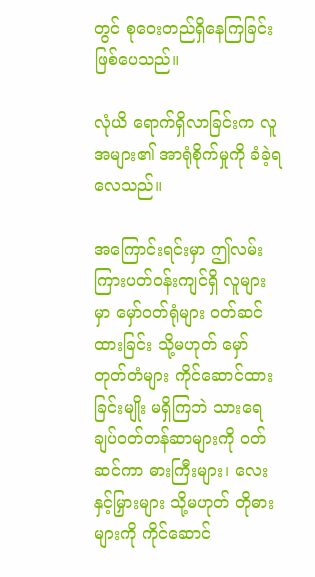တွင် စုဝေးတည်ရှိနေကြခြင်း ဖြစ်ပေသည်။

လုံယိ ရောက်ရှိလာခြင်းက လူအများ၏ အာရုံစိုက်မှုကို ခံခဲ့ရလေသည်။

အကြောင်းရင်းမှာ ဤလမ်းကြားပတ်ဝန်းကျင်ရှိ လူများမှာ မှော်ဝတ်ရုံများ ဝတ်ဆင်ထားခြင်း သို့မဟုတ် မှော်တုတ်တံများ ကိုင်ဆောင်ထားခြင်းမျိုး မရှိကြဘဲ သားရေချပ်ဝတ်တန်ဆာများကို ဝတ်ဆင်ကာ ဓားကြီးများ၊ လေးနှင့်မြှားများ သို့မဟုတ် တိုဓားများကို ကိုင်ဆောင်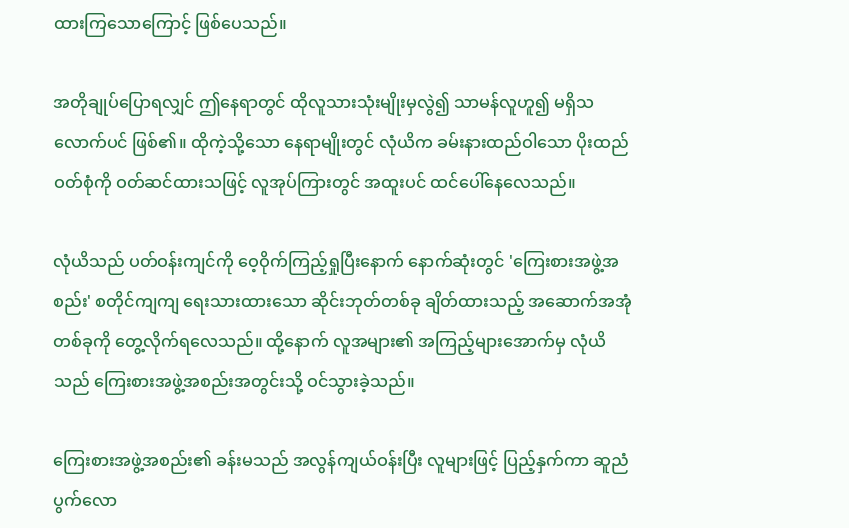ထားကြသောကြောင့် ဖြစ်ပေသည်။

အတိုချုပ်ပြောရလျှင် ဤနေရာတွင် ထိုလူသားသုံးမျိုးမှလွဲ၍ သာမန်လူဟူ၍ မရှိသလောက်ပင် ဖြစ်၏။ ထိုကဲ့သို့သော နေရာမျိုးတွင် လုံယိက ခမ်းနားထည်ဝါသော ပိုးထည်ဝတ်စုံကို ဝတ်ဆင်ထားသဖြင့် လူအုပ်ကြားတွင် အထူးပင် ထင်ပေါ်နေလေသည်။

လုံယိသည် ပတ်ဝန်းကျင်ကို ဝေ့ဝိုက်ကြည့်ရှုပြီးနောက် နောက်ဆုံးတွင် 'ကြေးစားအဖွဲ့အစည်း' စတိုင်ကျကျ ရေးသားထားသော ဆိုင်းဘုတ်တစ်ခု ချိတ်ထားသည့် အဆောက်အအုံတစ်ခုကို တွေ့လိုက်ရလေသည်။ ထို့နောက် လူအများ၏ အကြည့်များအောက်မှ လုံယိသည် ကြေးစားအဖွဲ့အစည်းအတွင်းသို့ ဝင်သွားခဲ့သည်။

ကြေးစားအဖွဲ့အစည်း၏ ခန်းမသည် အလွန်ကျယ်ဝန်းပြီး လူများဖြင့် ပြည့်နှက်ကာ ဆူညံပွက်လော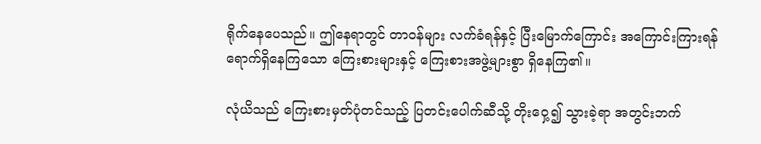ရိုက်နေပေသည်။ ဤနေရာတွင် တာဝန်များ လက်ခံရန်နှင့် ပြီးမြောက်ကြောင်း အကြောင်းကြားရန် ရောက်ရှိနေကြသော ကြေးစားများနှင့် ကြေးစားအဖွဲ့များစွာ ရှိနေကြ၏။

လုံယိသည် ကြေးစားမှတ်ပုံတင်သည့် ပြတင်းပေါက်ဆီသို့ တိုးဝှေ့၍ သွားခဲ့ရာ အတွင်းဘက်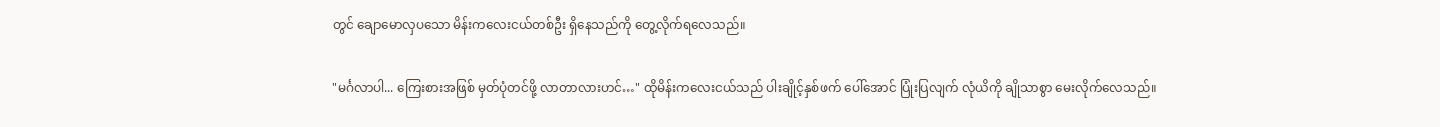တွင် ချောမောလှပသော မိန်းကလေးငယ်တစ်ဦး ရှိနေသည်ကို တွေ့လိုက်ရလေသည်။

"မင်္ဂလာပါ... ကြေးစားအဖြစ် မှတ်ပုံတင်ဖို့ လာတာလားဟင်…" ထိုမိန်းကလေးငယ်သည် ပါးချိုင့်နှစ်ဖက် ပေါ်အောင် ပြုံးပြလျက် လုံယိကို ချိုသာစွာ မေးလိုက်လေသည်။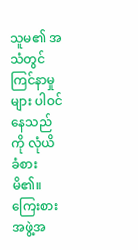သူမ၏ အသံတွင် ကြင်နာမှုများ ပါဝင်နေသည်ကို လုံယိ ခံစားမိ၏။ ကြေးစားအဖွဲ့အ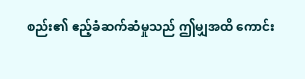စည်း၏ ဧည့်ခံဆက်ဆံမှုသည် ဤမျှအထိ ကောင်း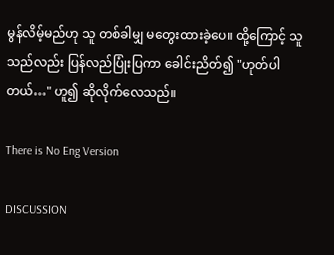မွန်လိမ့်မည်ဟု သူ တစ်ခါမျှ မတွေးထားခဲ့ပေ။ ထို့ကြောင့် သူသည်လည်း ပြန်လည်ပြုံးပြကာ ခေါင်းညိတ်၍ "ဟုတ်ပါတယ်…" ဟူ၍ ဆိုလိုက်လေသည်။

There is No Eng Version

DISCUSSION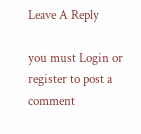Leave A Reply

you must Login or register to post a comment